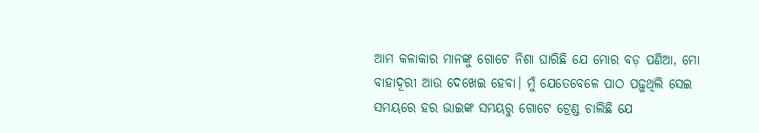ଆମ କଳାକାର ମାନଙ୍କୁ ଗୋଟେ ନିଶା ଘାରିଛି ଯେ ମୋର ବଡ଼ ପଣିଆ, ମୋ ବାହାଦୂରୀ ଆଉ ଦେଖେଇ ହେବା। ମୁଁ ଯେତେବେଳେ ପାଠ ପଢ଼ୁଥିଲି ସେଇ ସମୟରେ ହର ଭାଇଙ୍କ ସମୟରୁ ଗୋଟେ ଟ୍ରେଣ୍ଡ ଚାଲିଛି ଯେ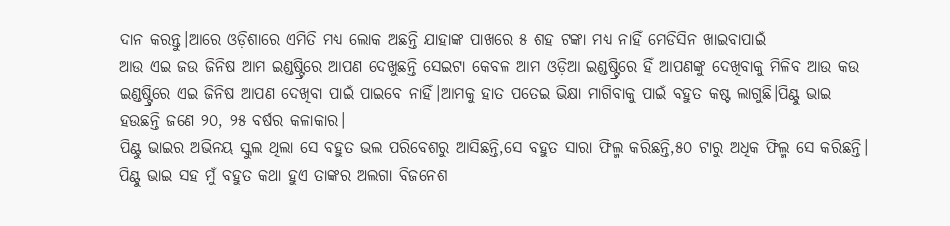ଦାନ କରନ୍ତୁ।ଆରେ ଓଡ଼ିଶାରେ ଏମିତି ମଧ୍ୟ ଲୋକ ଅଛନ୍ତି ଯାହାଙ୍କ ପାଖରେ ୫ ଶହ ଟଙ୍କା ମଧ୍ୟ ନାହିଁ ମେଡିସିନ ଖାଇବାପାଇଁ
ଆଉ ଏଇ ଜଉ ଜିନିଷ ଆମ ଇଣ୍ଡଷ୍ଟ୍ରିରେ ଆପଣ ଦେଖୁଛନ୍ତି ସେଇଟା କେବଳ ଆମ ଓଡ଼ିଆ ଇଣ୍ଡଷ୍ଟ୍ରିରେ ହିଁ ଆପଣଙ୍କୁ ଦେଖିବାକୁ ମିଳିବ ଆଉ କଉ ଇଣ୍ଡଷ୍ଟ୍ରିରେ ଏଇ ଜିନିଷ ଆପଣ ଦେଖିବା ପାଇଁ ପାଇବେ ନାହିଁ।ଆମକୁ ହାତ ପତେଇ ଭିକ୍ଷା ମାଗିବାକୁ ପାଇଁ ବହୁତ କଷ୍ଟ ଲାଗୁଛି।ପିଣ୍ଟୁ ଭାଇ ହଉଛନ୍ତି ଜଣେ ୨୦, ୨୫ ବର୍ଷର କଳାକାର।
ପିଣ୍ଟୁ ଭାଇର ଅଭିନୟ ସ୍କୁଲ ଥିଲା ସେ ବହୁତ ଭଲ ପରିବେଶରୁ ଆସିଛନ୍ତି,ସେ ବହୁତ ସାରା ଫିଲ୍ମ କରିଛନ୍ତି,୫୦ ଟାରୁ ଅଧିକ ଫିଲ୍ମ ସେ କରିଛନ୍ତି। ପିଣ୍ଟୁ ଭାଇ ସହ ମୁଁ ବହୁତ କଥା ହୁଏ ତାଙ୍କର ଅଲଗା ବିଜନେଶ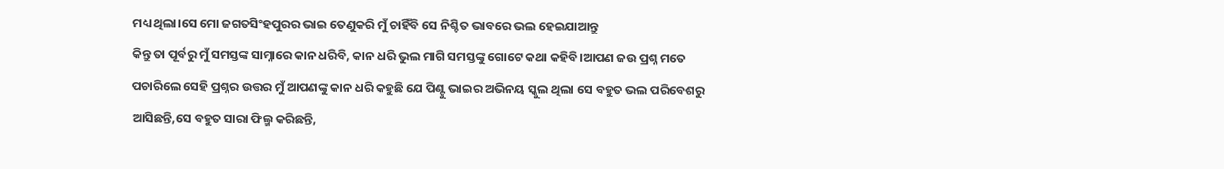ମଧ୍ୟ ଥିଲା।ସେ ମୋ ଜଗତସିଂହପୁରର ଭାଇ ତେଣୁକରି ମୁଁ ଚାହିଁବି ସେ ନିଶ୍ଚିତ ଭାବରେ ଭଲ ହେଇଯାଆନ୍ତୁ
କିନ୍ତୁ ତା ପୂର୍ବରୁ ମୁଁ ସମସ୍ତଙ୍କ ସାମ୍ନାରେ କାନ ଧରିବି, କାନ ଧରି ଭୁଲ ମାଗି ସମସ୍ତଙ୍କୁ ଗୋଟେ କଥା କହିବି।ଆପଣ ଜଉ ପ୍ରଶ୍ନ ମତେ ପଚାରିଲେ ସେହି ପ୍ରଶ୍ନର ଉତ୍ତର ମୁଁ ଆପଣଙ୍କୁ କାନ ଧରି କହୁଛି ଯେ ପିଣ୍ଟୁ ଭାଇର ଅଭିନୟ ସ୍କୁଲ ଥିଲା ସେ ବହୁତ ଭଲ ପରିବେଶରୁ ଆସିଛନ୍ତି,ସେ ବହୁତ ସାରା ଫିଲ୍ମ କରିଛନ୍ତି,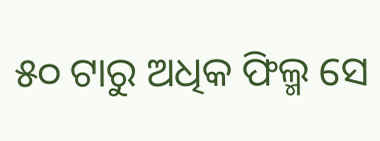୫୦ ଟାରୁ ଅଧିକ ଫିଲ୍ମ ସେ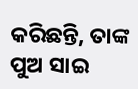କରିଛନ୍ତି, ତାଙ୍କ ପୁଅ ସାଇ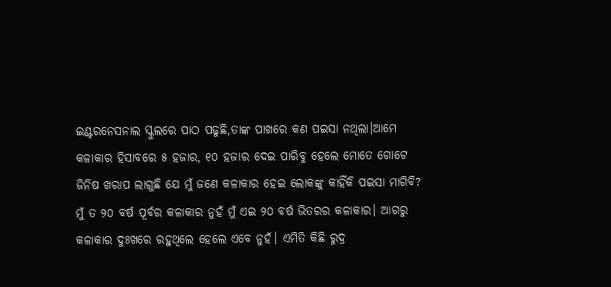ଇଣ୍ଟରନେସନାଲ ସ୍କୁଲରେ ପାଠ ପଢୁଛି,ତାଙ୍କ ପାଖରେ କଣ ପଇସା ନଥିଲା।ଆମେ କଳାକାର ହିସାବରେ ୫ ହଜାର, ୧୦ ହଜାର ଦେଇ ପାରିବୁ ହେଲେ ମୋତେ ଗୋଟେ ଜିନିଷ ଖରାପ ଲାଗୁଛି ଯେ ମୁଁ ଜଣେ କଳାକାର ହେଇ ଲୋକଙ୍କୁ କାହିଁକି ପଇସା ମାଗିବି?
ମୁଁ ତ ୨୦ ବର୍ଷ ପୂର୍ବର କଳାକାର ନୁହଁ ମୁଁ ଏଇ ୨୦ ବର୍ଷ ଭିତରର କଳାକାର। ଆଗରୁ କଳାକାର ଦୁଃଖରେ ରହୁଥିଲେ ହେଲେ ଏବେ ନୁହଁ। ଏମିତି କିଛି ରୁଦ୍ର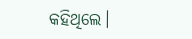କହିଥିଲେ।